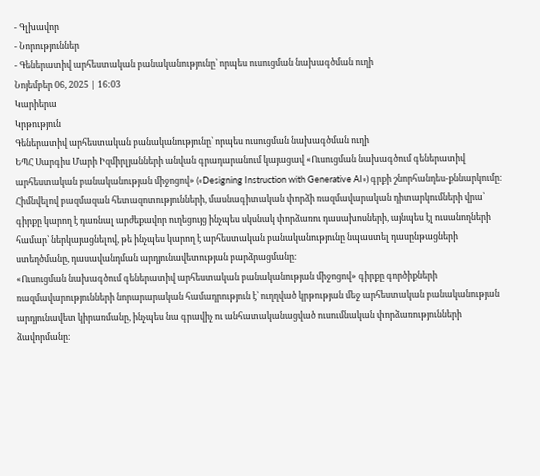- Գլխավոր
- Նորություններ
- Գեներատիվ արհեստական բանականությունը՝ որպես ուսուցման նախագծման ուղի
Նոյեմբեր 06, 2025 | 16:03
Կարիերա
Կրթություն
Գեներատիվ արհեստական բանականությունը՝ որպես ուսուցման նախագծման ուղի
ԵՊՀ Սարգիս Մարի Իզմիրլյանների անվան գրադարանում կայացավ «Ուսուցման նախագծում գեներատիվ արհեստական բանականության միջոցով» («Designing Instruction with Generative AI») գրքի շնորհանդես-քննարկումը։ Հիմնվելով բազմազան հետազոտությունների, մասնագիտական փորձի ռազմավարական դիտարկումների վրա՝ գիրքը կարող է դառնալ արժեքավոր ուղեցույց ինչպես սկսնակ փորձառու դասախոսների, այնպես էլ ուսանողների համար՝ ներկայացնելով, թե ինչպես կարող է արհեստական բանականությունը նպաստել դասընթացների ստեղծմանը, դասավանդման արդյունավետության բարձրացմանը։
«Ուսուցման նախագծում գեներատիվ արհեստական բանականության միջոցով» գիրքը գործիքների ռազմավարությունների նորարարական համադրություն է՝ ուղղված կրթության մեջ արհեստական բանականության արդյունավետ կիրառմանը, ինչպես նա գրավիչ ու անհատականացված ուսումնական փորձառությունների ձավորմանը։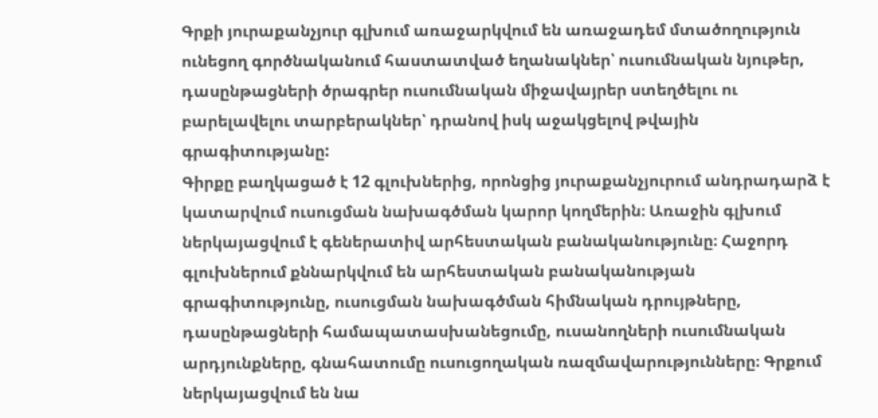Գրքի յուրաքանչյուր գլխում առաջարկվում են առաջադեմ մտածողություն ունեցող գործնականում հաստատված եղանակներ՝ ուսումնական նյութեր, դասընթացների ծրագրեր ուսումնական միջավայրեր ստեղծելու ու բարելավելու տարբերակներ՝ դրանով իսկ աջակցելով թվային գրագիտությանը:
Գիրքը բաղկացած է 12 գլուխներից, որոնցից յուրաքանչյուրում անդրադարձ է կատարվում ուսուցման նախագծման կարոր կողմերին։ Առաջին գլխում ներկայացվում է գեներատիվ արհեստական բանականությունը։ Հաջորդ գլուխներում քննարկվում են արհեստական բանականության գրագիտությունը, ուսուցման նախագծման հիմնական դրույթները, դասընթացների համապատասխանեցումը, ուսանողների ուսումնական արդյունքները, գնահատումը ուսուցողական ռազմավարությունները։ Գրքում ներկայացվում են նա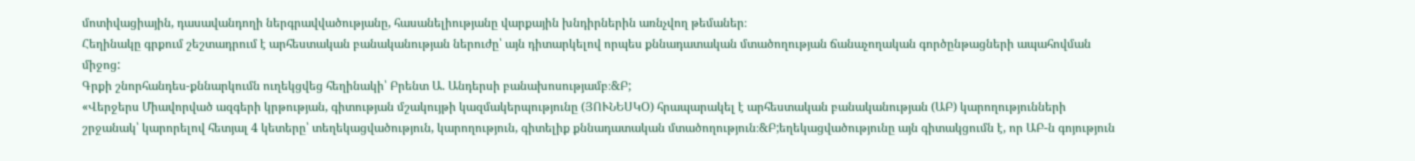մոտիվացիային, դասավանդողի ներգրավվածությանը, հասանելիությանը վարքային խնդիրներին առնչվող թեմաներ։
Հեղինակը գրքում շեշտադրում է արհեստական բանականության ներուժը՝ այն դիտարկելով որպես քննադատական մտածողության ճանաչողական գործընթացների ապահովման միջոց:
Գրքի շնորհանդես-քննարկումն ուղեկցվեց հեղինակի՝ Բրենտ Ա. Անդերսի բանախոսությամբ։&Բ;
«Վերջերս Միավորված ազգերի կրթության, գիտության մշակույթի կազմակերպությունը (ՅՈՒՆԵՍԿՕ) հրապարակել է արհեստական բանականության (ԱԲ) կարողությունների շրջանակ՝ կարորելով հետյալ 4 կետերը՝ տեղեկացվածություն, կարողություն, գիտելիք քննադատական մտածողություն։&Բ;եղեկացվածությունը այն գիտակցումն է, որ ԱԲ-ն գոյություն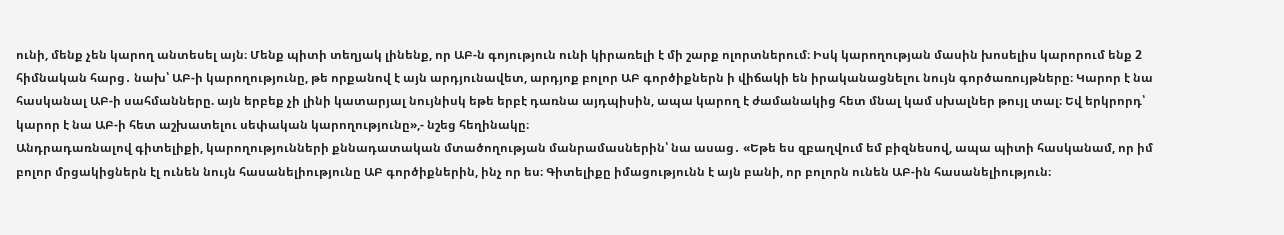ունի, մենք չեն կարող անտեսել այն։ Մենք պիտի տեղյակ լինենք, որ ԱԲ-ն գոյություն ունի կիրառելի է մի շարք ոլորտներում։ Իսկ կարողության մասին խոսելիս կարորում ենք 2 հիմնական հարց․ նախ՝ ԱԲ-ի կարողությունը, թե որքանով է այն արդյունավետ, արդյոք բոլոր ԱԲ գործիքներն ի վիճակի են իրականացնելու նույն գործառույթները։ Կարոր է նա հասկանալ ԱԲ-ի սահմանները. այն երբեք չի լինի կատարյալ նույնիսկ եթե երբէ դառնա այդպիսին, ապա կարող է ժամանակից հետ մնալ կամ սխալներ թույլ տալ։ Եվ երկրորդ՝ կարոր է նա ԱԲ-ի հետ աշխատելու սեփական կարողությունը»,- նշեց հեղինակը։
Անդրադառնալով գիտելիքի, կարողությունների քննադատական մտածողության մանրամասներին՝ նա ասաց․ «Եթե ես զբաղվում եմ բիզնեսով, ապա պիտի հասկանամ, որ իմ բոլոր մրցակիցներն էլ ունեն նույն հասանելիությունը ԱԲ գործիքներին, ինչ որ ես։ Գիտելիքը իմացությունն է այն բանի, որ բոլորն ունեն ԱԲ-ին հասանելիություն։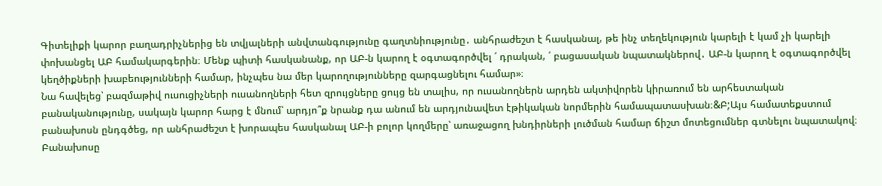Գիտելիքի կարոր բաղադրիչներից են տվյալների անվտանգությունը գաղտնիությունը․ անհրաժեշտ է հասկանալ, թե ինչ տեղեկություն կարելի է կամ չի կարելի փոխանցել ԱԲ համակարգերին։ Մենք պիտի հասկանանք, որ ԱԲ-ն կարող է օգտագործվել ՛ դրական, ՛ բացասական նպատակներով․ ԱԲ-ն կարող է օգտագործվել կեղծիքների խաբեությունների համար, ինչպես նա մեր կարողությունները զարգացնելու համար»։
Նա հավելեց՝ բազմաթիվ ուսուցիչների ուսանողների հետ զրույցները ցույց են տալիս, որ ուսանողներն արդեն ակտիվորեն կիրառում են արհեստական բանականությունը, սակայն կարոր հարց է մնում՝ արդյո՞ք նրանք դա անում են արդյունավետ էթիկական նորմերին համապատասխան։&Բ;Այս համատեքստում բանախոսն ընդգծեց, որ անհրաժեշտ է խորապես հասկանալ ԱԲ-ի բոլոր կողմերը՝ առաջացող խնդիրների լուծման համար ճիշտ մոտեցումներ գտնելու նպատակով։
Բանախոսը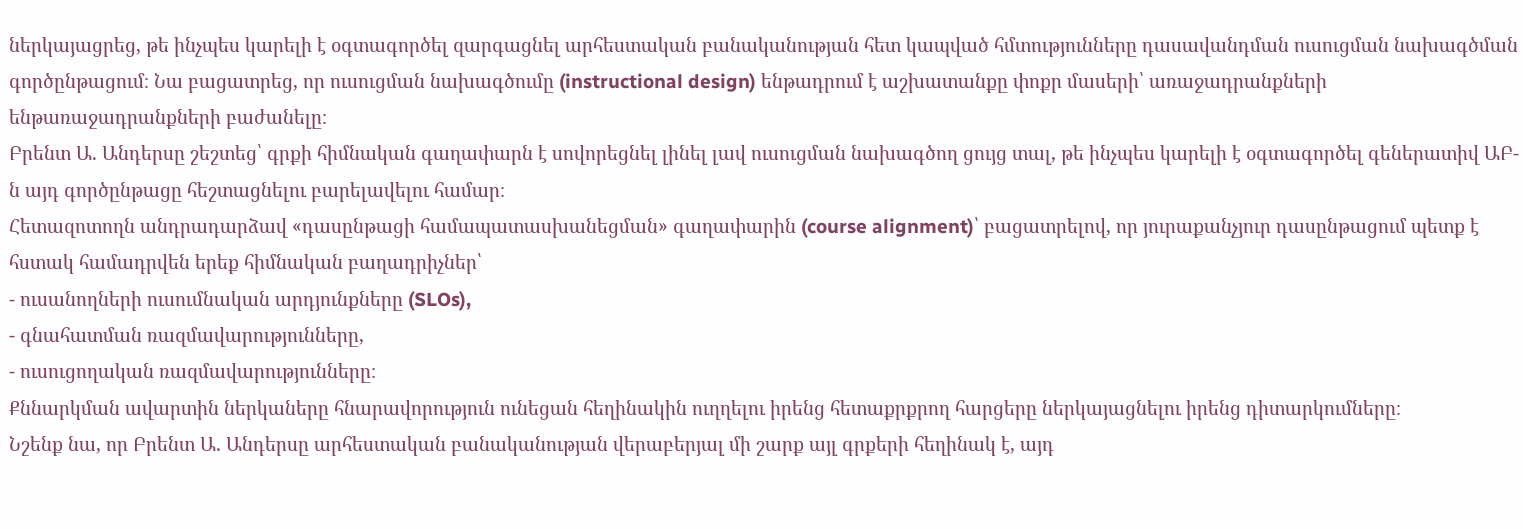ներկայացրեց, թե ինչպես կարելի է օգտագործել զարգացնել արհեստական բանականության հետ կապված հմտությունները դասավանդման ուսուցման նախագծման գործընթացում։ Նա բացատրեց, որ ուսուցման նախագծումը (instructional design) ենթադրում է աշխատանքը փոքր մասերի՝ առաջադրանքների ենթառաջադրանքների բաժանելը։
Բրենտ Ա. Անդերսը շեշտեց՝ գրքի հիմնական գաղափարն է սովորեցնել լինել լավ ուսուցման նախագծող ցույց տալ, թե ինչպես կարելի է օգտագործել գեներատիվ ԱԲ-ն այդ գործընթացը հեշտացնելու բարելավելու համար։
Հետազոտողն անդրադարձավ «դասընթացի համապատասխանեցման» գաղափարին (course alignment)՝ բացատրելով, որ յուրաքանչյուր դասընթացում պետք է հստակ համադրվեն երեք հիմնական բաղադրիչներ՝
- ուսանողների ուսումնական արդյունքները (SLOs),
- գնահատման ռազմավարությունները,
- ուսուցողական ռազմավարությունները։
Քննարկման ավարտին ներկաները հնարավորություն ունեցան հեղինակին ուղղելու իրենց հետաքրքրող հարցերը ներկայացնելու իրենց դիտարկումները։
Նշենք նա, որ Բրենտ Ա. Անդերսը արհեստական բանականության վերաբերյալ մի շարք այլ գրքերի հեղինակ է, այդ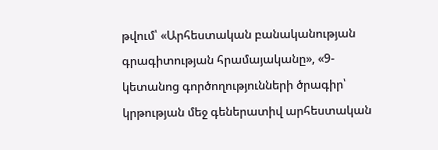թվում՝ «Արհեստական բանականության գրագիտության հրամայականը», «9-կետանոց գործողությունների ծրագիր՝ կրթության մեջ գեներատիվ արհեստական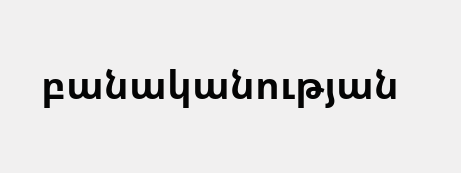բանականության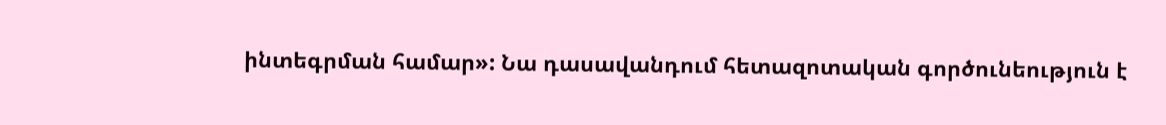ինտեգրման համար»: Նա դասավանդում հետազոտական գործունեություն է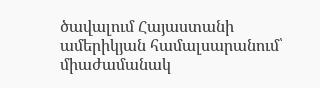ծավալում Հայաստանի ամերիկյան համալսարանում՝ միաժամանակ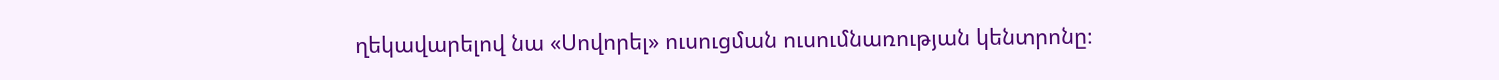ղեկավարելով նա «Սովորել» ուսուցման ուսումնառության կենտրոնը։